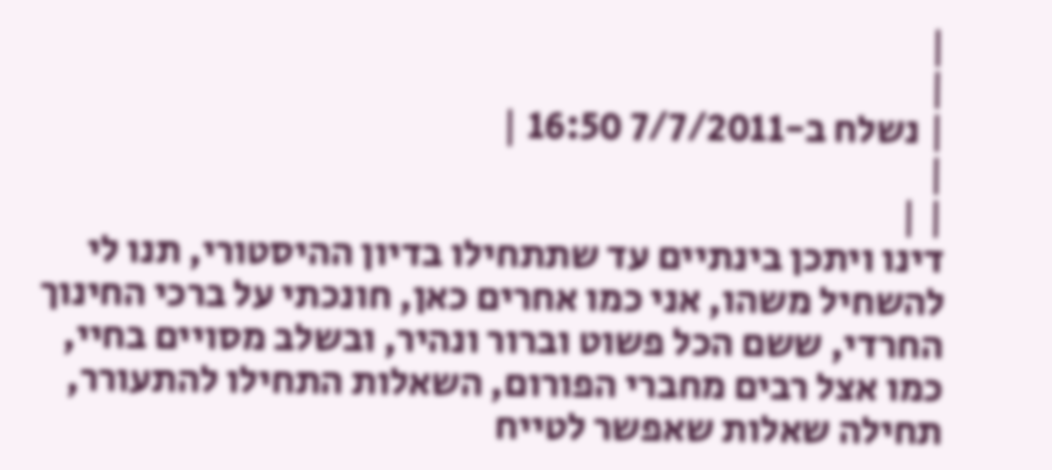|
|
| נשלח ב-7/7/2011 16:50 |
|
| |
דינו ויתכן בינתיים עד שתתחילו בדיון ההיסטורי, תנו לי להשחיל משהו, אני כמו אחרים כאן, חונכתי על ברכי החינוך החרדי, ששם הכל פשוט וברור ונהיר, ובשלב מסויים בחיי, כמו אצל רבים מחברי הפורום, השאלות התחילו להתעורר, תחילה שאלות שאפשר לטייח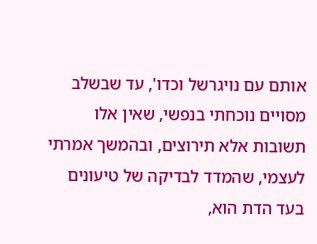אותם עם נויגרשל וכדו', עד שבשלב מסויים נוכחתי בנפשי, שאין אלו תשובות אלא תירוצים, ובהמשך אמרתי לעצמי, שהמדד לבדיקה של טיעונים בעד הדת הוא,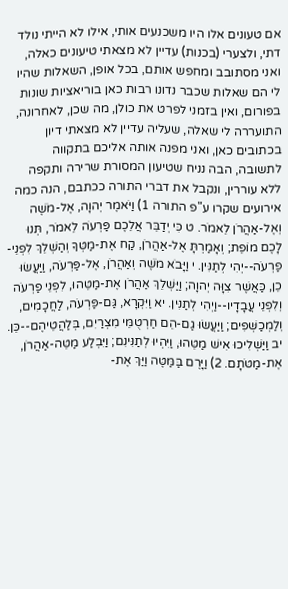אם טעונים אלו היו משכנעים אותי, אילו לא הייתי נולד דתי, ולצערי (בכנות) עדיין לא מצאתי טיעונים כאלה, ואני מסתובב ומחפש אותם, בכל אופן, השאלות שהיו לי הם שאלות שכבר נדונו רבות כאן בוריאציות שונות בפורום, ואין בזמני לפרט את כולן, מה שכן, לאחרונה, התועררה לי שאלה, שעליה עדיין לא מצאתי דיון בכתובים כאן, ואני מפנה אותה אליכם בתקווה לתשובה, הבה נניח שטיעון המסורת שרירה ותקפה ללא עוררין, ונקבל את דברי התורה ככתבם, הנה כמה אירועים שקרו ע"פ התורה 1) וַיֹּאמֶר יְהוָה, אֶל-מֹשֶׁה וְאֶל-אַהֲרֹן לֵאמֹר. ט כִּי יְדַבֵּר אֲלֵכֶם פַּרְעֹה לֵאמֹר, תְּנוּ לָכֶם מוֹפֵת; וְאָמַרְתָּ אֶל-אַהֲרֹן, קַח אֶת-מַטְּךָ וְהַשְׁלֵךְ לִפְנֵי-פַרְעֹה--יְהִי לְתַנִּין. י וַיָּבֹא מֹשֶׁה וְאַהֲרֹן, אֶל-פַּרְעֹה, וַיַּעֲשׂוּ כֵן, כַּאֲשֶׁר צִוָּה יְהוָה; וַיַּשְׁלֵךְ אַהֲרֹן אֶת-מַטֵּהוּ, לִפְנֵי פַרְעֹה וְלִפְנֵי עֲבָדָיו--וַיְהִי לְתַנִּין. יא וַיִּקְרָא, גַּם-פַּרְעֹה, לַחֲכָמִים, וְלַמְכַשְּׁפִים; וַיַּעֲשׂוּ גַם-הֵם חַרְטֻמֵּי מִצְרַיִם, בְּלַהֲטֵיהֶם--כֵּן. יב וַיַּשְׁלִיכוּ אִישׁ מַטֵּהוּ, וַיִּהְיוּ לְתַנִּינִם; וַיִּבְלַע מַטֵּה-אַהֲרֹן, אֶת-מַטֹּתָם. 2) וַיָּרֶם בַּמַּטֶּה וַיַּךְ אֶת-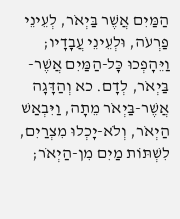הַמַּיִם אֲשֶׁר בַּיְאֹר, לְעֵינֵי פַרְעֹה, וּלְעֵינֵי עֲבָדָיו; וַיֵּהָפְכוּ כָּל-הַמַּיִם אֲשֶׁר-בַּיְאֹר, לְדָם. כא וְהַדָּגָה אֲשֶׁר-בַּיְאֹר מֵתָה, וַיִּבְאַשׁ הַיְאֹר, וְלֹא-יָכְלוּ מִצְרַיִם, לִשְׁתּוֹת מַיִם מִן-הַיְאֹר;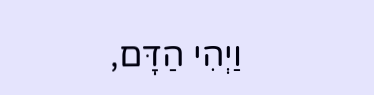וַיְהִי הַדָּם,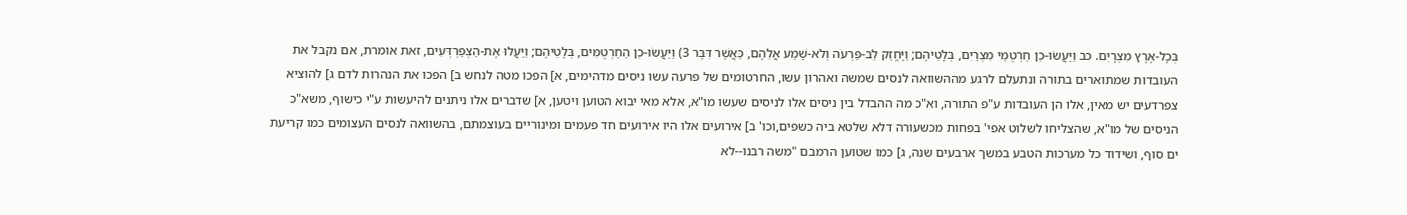בְּכָל-אֶרֶץ מִצְרָיִם. כב וַיַּעֲשׂוּ-כֵן חַרְטֻמֵּי מִצְרַיִם, בְּלָטֵיהֶם; וַיֶּחֱזַק לֵב-פַּרְעֹה וְלֹא-שָׁמַע אֲלֵהֶם, כַּאֲשֶׁר דִּבֶּר 3) וַיַּעֲשׂוּ-כֵן הַחַרְטֻמִּים, בְּלָטֵיהֶם; וַיַּעֲלוּ אֶת-הַצְפַרְדְּעִים, זאת אומרת, אם נקבל את העובדות שמתוארים בתורה ונתעלם לרגע מההשוואה לנסים שמשה ואהרון עשו, החרטומים של פרעה עשו ניסים מדהימים, א] הפכו מטה לנחש ב] הפכו את הנהרות לדם ג] להוציא צפרדעים יש מאין, אלו הן העובדות ע"פ התורה, וא"כ מה ההבדל בין ניסים אלו לניסים שעשו מו"א, אלא מאי יבוא הטוען ויטען, א] שדברים אלו ניתנים להיעשות ע"י כישוף, משא"כ הניסים של מו"א, שהצליחו לשלוט אפי' בפחות מכשעורה דלא שלטא ביה כשפים,וכו' ב] אירועים אלו היו אירועים חד פעמים ומינוריים בעוצמתם, בהשוואה לנסים העצומים כמו קריעת ים סוף, ושידוד כל מערכות הטבע במשך ארבעים שנה, ג] כמו שטוען הרמבם "משה רבנו--לא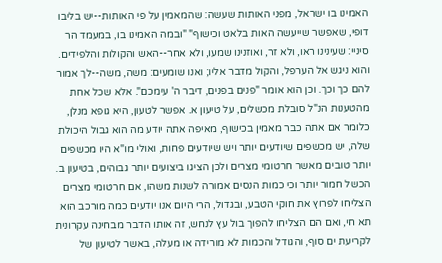האמינו בו ישראל, מפני האותות שעשה: שהמאמין על פי האותות--יש בליבו דופי, שאפשר שייעשה האות בלאט וכישוף" "ובמה האמינו בו, במעמד הר סיניי: שעינינו ראו, ולא זר, ואוזנינו שמעו, ולא אחר--האש והקולות והלפידים. והוא ניגש אל הערפל, והקול מדבר אליו; ואנו שומעים: משה, משה--לך אמור להם כך וכך. וכן הוא אומר "פנים בפנים, דיבר ה' עימכם". אלא שכל אחת מהטענות הנ"ל סובלת מכשלים, על טיעון א. אפשר לטעון, היא גופא מנלן, כלומר אם אתה כבר מאמין בכישוף, מאיפה אתה יודע מה הוא גבול היכולת שלה, יש מכשפים שיודעים יותר ויש שיודעים פחות, ואולי מו"א היו מכשפים יותר טובים מאשר חרטומי מצרים ולכן הציגו ביצועים יותר גבוהים, בטיעון ב. הכשל חמור יותר וכי כמות הנסים אמורה לשנות משהו, אם חרטומי מצרים הצליחו לפרוץ את חוקי הטבע, ובגדול, הרי היום אנו יודעים כמה מורכב הוא תא חי, ואם הם הצליחו להפוך בול עץ לנחש, זה אותו הדבר מבחינה עקרונית לקריעת ים סוף, והגודל והכמות לא מורידה או מעלה, באשר לטיעון של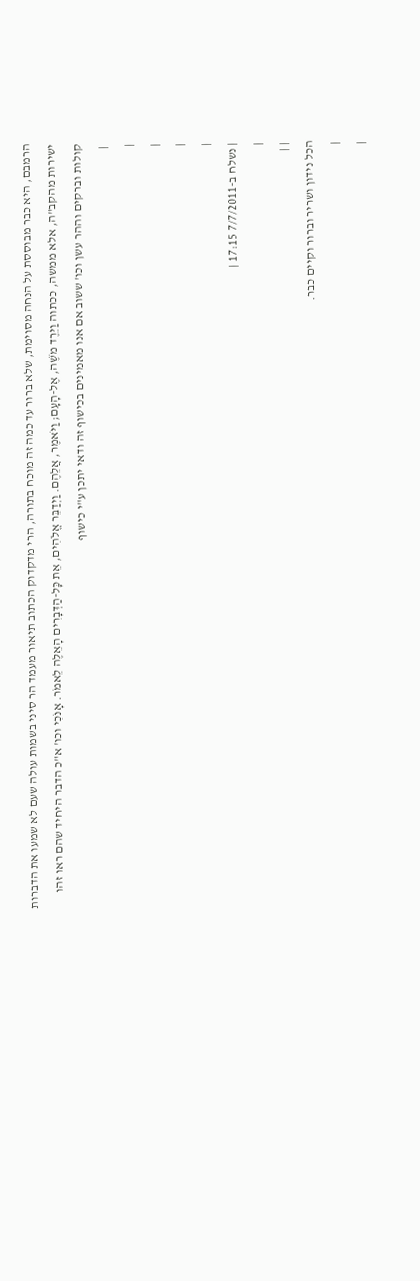הרמבם, היא כבר מבוססת על הנחה מסוימת, שלא ברור עד כמה זה מוכח בתורה, הרי מדקדוק הכתוב תיאור מעמד הר סיני בשמות עולה שעם לא שמעו את הדברות ישירות מהקב"ה, אלא ממשה, ככתוה וַיֵּרֶד מֹשֶׁה, אֶל-הָעָם; וַיֹּאמֶר, אֲלֵהֶם. וַיְדַבֵּר אֱלֹהִים, אֵת כָּל-הַדְּבָרִים הָאֵלֶּה לֵאמֹר. אָנֹכִי וכו' א"כ הדבר היחיד שהם ראו זהו קולות וברקים וההר עשן וכו' ששוב אם אנו מאמינים בכישוף זה ודאי יתכן ע"י כישוף
 |
|
|
|
|
| נשלח ב-7/7/2011 17:15 |
|
| |
הכל נידון ושריר וברור וקיים כבר.
|
|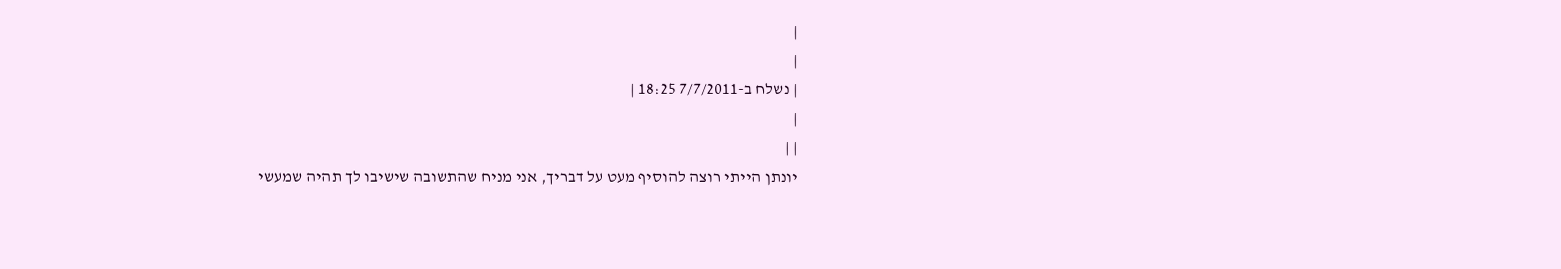|
|
| נשלח ב-7/7/2011 18:25 |
|
| |
יונתן הייתי רוצה להוסיף מעט על דבריך, אני מניח שהתשובה שישיבו לך תהיה שמעשי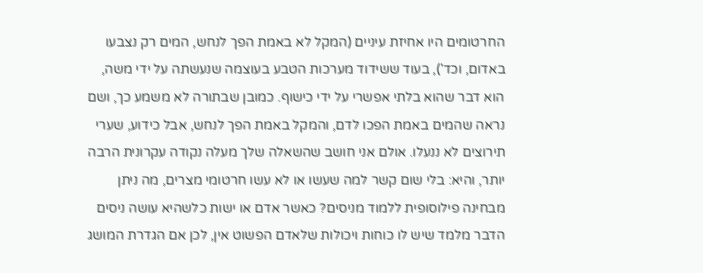החרטומים היו אחיזת עיניים (המקל לא באמת הפך לנחש, המים רק נצבעו באדום, וכד'), בעוד ששידוד מערכות הטבע בעוצמה שנעשתה על ידי משה, הוא דבר שהוא בלתי אפשרי על ידי כישוף. כמובן שבתורה לא משמע כך, ושם נראה שהמים באמת הפכו לדם, והמקל באמת הפך לנחש, אבל כידוע, שערי תירוצים לא ננעלו. אולם אני חושב שהשאלה שלך מעלה נקודה עקרונית הרבה יותר, והיא: בלי שום קשר למה שעשו או לא עשו חרטומי מצרים, מה ניתן מבחינה פילוסופית ללמוד מניסים? כאשר אדם או ישות כלשהיא עושה ניסים הדבר מלמד שיש לו כוחות ויכולות שלאדם הפשוט אין, לכן אם הגדרת המושג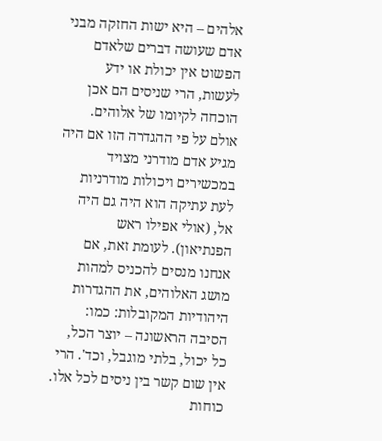אלהים – היא ישות החזקה מבני אדם שעושה דברים שלאדם הפשוט אין יכולת או ידע לעשות, הרי שניסים הם אכן הוכחה לקיומו של אלוהים. אולם על פי ההגדרה הזו אם היה מגיע אדם מודרני מצויד במכשירים ויכולות מודרניות לעת עתיקה הוא היה גם היה אל, (אולי אפילו ראש הפנתיאון). לעומת זאת, אם אנחנו מנסים להכניס למהות מושג האלוהים, את ההגדרות היהודיות המקובלות: כמו: הסיבה הראשונה – יוצר הכל, כל יכול, בלתי מוגבל, וכד'. הרי אין שום קשר בין ניסים לכל אלו. כוחות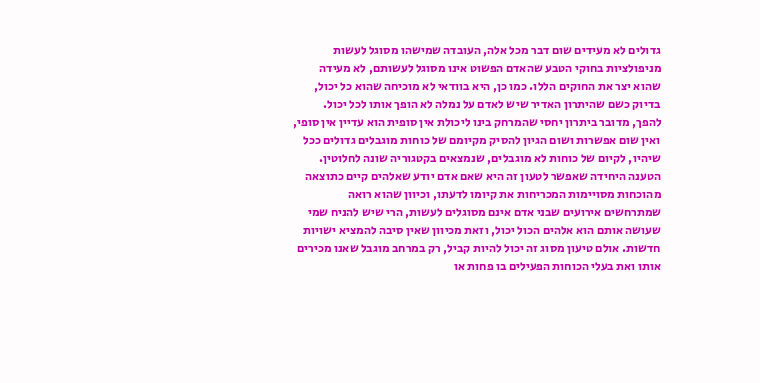גדולים לא מעידים שום דבר מכל אלה, העובדה שמישהו מסוגל לעשות מניפולציות בחוקי הטבע שהאדם הפשוט אינו מסוגל לעשותם, לא מעידה שהוא יצר את החוקים הללו. כמו כן, היא בוודאי לא מוכיחה שהוא כל יכול, בדיוק כשם שהיתרון האדיר שיש לאדם על נמלה לא הופך אותו לכל יכול. להפך, מדובר ביתרון יחסי שהמרחק בינו ליכולת אין סופית הוא עדיין אין סופי, ואין שום אפשרות ושום הגיון להסיק מקיומם של כוחות מוגבלים גדולים ככל שיהיו, לקיום של כוחות לא מוגבלים, שנמצאים בקטגוריה שונה לחלוטין. הטענה היחידה שאפשר לטעון זה היא שאם אדם יודע שאלהים קיים כתוצאה מהוכחות מסויימות המכריחות את קיומו לדעתו, וכיוון שהוא רואה שמתרחשים אירועים שבני אדם אינם מסוגלים לעשות, הרי שיש להניח שמי שעושה אותם הוא אלהים הכול יכול, וזאת מכיוון שאין סיבה להמציא ישויות חדשות. אולם טיעון מסוג זה יכול להיות קביל, רק במרחב מוגבל שאנו מכירים אותו ואת בעלי הכוחות הפעילים בו פחות או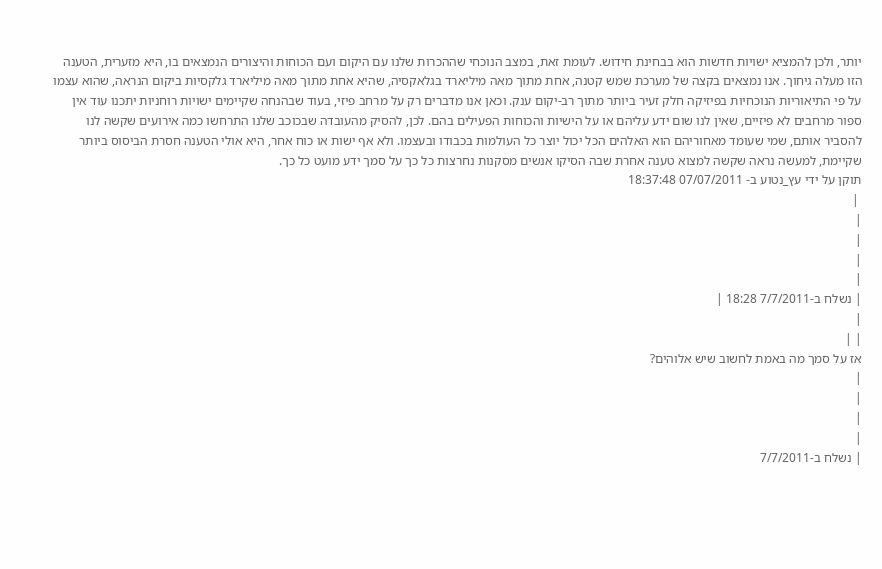יותר, ולכן להמציא ישויות חדשות הוא בבחינת חידוש. לעומת זאת, במצב הנוכחי שההכרות שלנו עם היקום ועם הכוחות והיצורים הנמצאים בו, היא מזערית, הטענה הזו מעלה גיחוך. אנו נמצאים בקצה של מערכת שמש קטנה, אחת מתוך מאה מיליארד בגלאקסיה, שהיא אחת מתוך מאה מיליארד גלקסיות ביקום הנראה, שהוא עצמו על פי התיאוריות הנוכחיות בפיזיקה חלק זעיר ביותר מתוך רב-יקום ענק. וכאן אנו מדברים רק על מרחב פיזי, בעוד שבהנחה שקיימים ישויות רוחניות יתכנו עוד אין ספור מרחבים לא פיזיים, שאין לנו שום ידע עליהם או על הישיות והכוחות הפעילים בהם. לכן, להסיק מהעובדה שבכוכב שלנו התרחשו כמה אירועים שקשה לנו להסביר אותם, שמי שעומד מאחוריהם הוא האלהים הכל יכול יוצר כל העולמות בכבודו ובעצמו. ולא אף ישות או כוח אחר, היא אולי הטענה חסרת הביסוס ביותר שקיימת, למעשה נראה שקשה למצוא טענה אחרת שבה הסיקו אנשים מסקנות נחרצות כל כך על סמך ידע מועט כל כך.
תוקן על ידי עץ_נטוע ב- 07/07/2011 18:37:48
 |
|
|
|
|
| נשלח ב-7/7/2011 18:28 |
|
| |
אז על סמך מה באמת לחשוב שיש אלוהים?
|
|
|
|
| נשלח ב-7/7/2011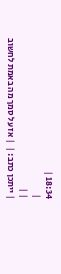18:34 |
|
| |
| ייתכן כתב: |  | אז על סמך מה באמת לחשוב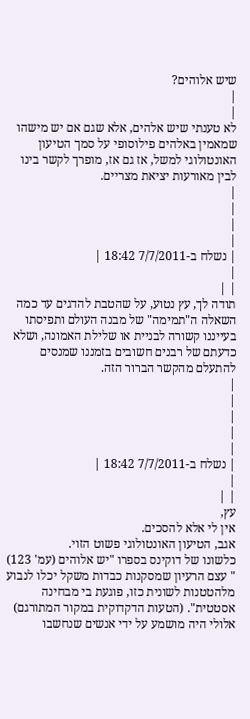שיש אלוהים?
|
|
לא טענתי שיש אלהים, אלא שגם אם יש מישהו שמאמין באלהים פילוסופי על סמך הטיעון האונטולוגי למשל, אז גם אז, מופרך לקשר בינו לבין מאורעות יציאת מצריים.
|
|
|
|
| נשלח ב-7/7/2011 18:42 |
|
| |
תודה לך, עץ נטוע, על שהטבת להדגים עד כמה השאלה ה"תמימה" של מבנה העולם ותפיסתו בעייננו קשורה לבניית או שלילת האמונה, ושלא כדעתם של רבנים חשובים בזמננו שמנסים להתעלם מהקשר הברור הזה.
|
|
|
|
|
| נשלח ב-7/7/2011 18:42 |
|
| |
עץ,
אין לי אלא להסכים.
אגב, הטיעון האונטולוגי פשוט הזוי.
כלשונו של דוקינס בספרו "יש אלוהים (עמ' 123) " עצם הרעיון שמסקנות כבדות משקל יכלו לנבוע מלהטטנות לשונית כזו, פוגעת בי מבחינה אסטטית". (הטעות הדקדוקית במקור המתורגם)
אלולי היה מושמע על ידי אנשים שנחשבו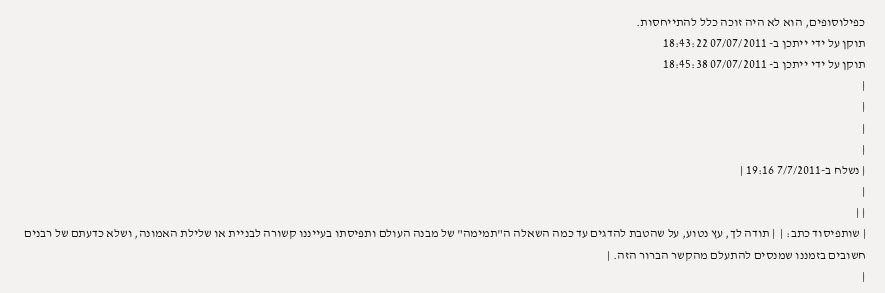כפילוסופים, הוא לא היה זוכה כלל להתייחסות.
תוקן על ידי ייתכן ב- 07/07/2011 18:43:22
תוקן על ידי ייתכן ב- 07/07/2011 18:45:38
|
|
|
|
| נשלח ב-7/7/2011 19:16 |
|
| |
| שותפיסוד כתב: |  | תודה לך, עץ נטוע, על שהטבת להדגים עד כמה השאלה ה"תמימה" של מבנה העולם ותפיסתו בעייננו קשורה לבניית או שלילת האמונה, ושלא כדעתם של רבנים חשובים בזמננו שמנסים להתעלם מהקשר הברור הזה. |
|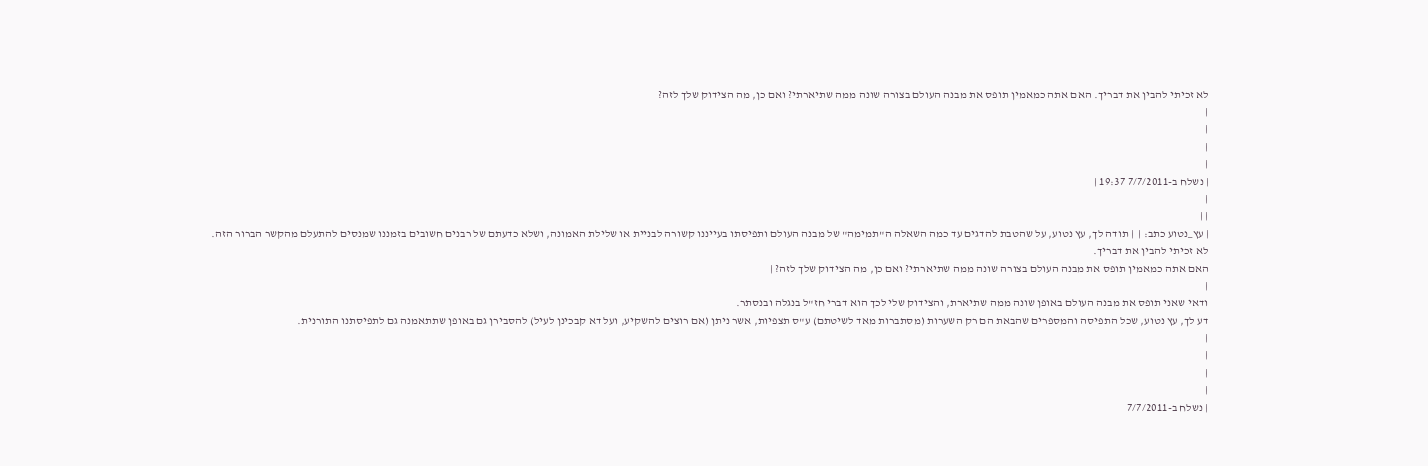לא זכיתי להבין את דבריך. האם אתה כמאמין תופס את מבנה העולם בצורה שונה ממה שתיארתי? ואם כן, מה הצידוק שלך לזה?
|
|
|
|
| נשלח ב-7/7/2011 19:37 |
|
| |
| עץ_נטוע כתב: |  | תודה לך, עץ נטוע, על שהטבת להדגים עד כמה השאלה ה"תמימה" של מבנה העולם ותפיסתו בעייננו קשורה לבניית או שלילת האמונה, ושלא כדעתם של רבנים חשובים בזמננו שמנסים להתעלם מהקשר הברור הזה.
לא זכיתי להבין את דבריך.
האם אתה כמאמין תופס את מבנה העולם בצורה שונה ממה שתיארתי? ואם כן, מה הצידוק שלך לזה? |
|
ודאי שאני תופס את מבנה העולם באופן שונה ממה שתיארת, והצידוק שלי לכך הוא דברי חז"ל בנגלה ובנסתר.
דע לך, עץ נטוע, שכל התפיסה והמספרים שהבאת הם רק השערות (מסתברות מאד לשיטתם) ע"ס תצפיות, אשר ניתן (אם רוצים להשקיע, ועל דא קבכינן לעיל) להסבירן גם באופן שתתאמנה גם לתפיסתנו התורנית.
|
|
|
|
| נשלח ב-7/7/2011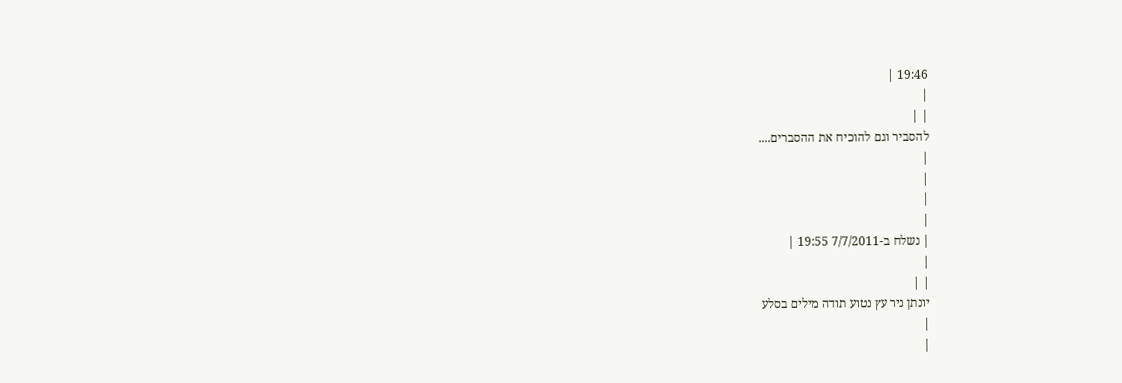19:46 |
|
| |
להסביר וגם להוכיח את ההסברים....
|
|
|
|
| נשלח ב-7/7/2011 19:55 |
|
| |
יונתן ניר עץ נטוע תודה מילים בסלע
|
|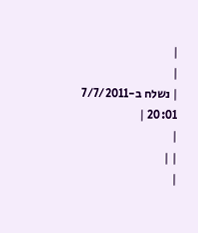|
|
| נשלח ב-7/7/2011 20:01 |
|
| |
|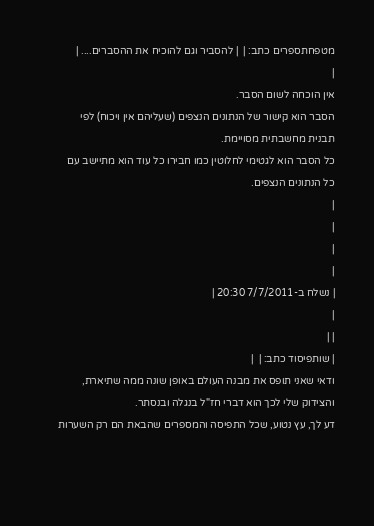מטפחתספרים כתב: |  | להסביר וגם להוכיח את ההסברים.... |
|
אין הוכחה לשום הסבר.
הסבר הוא קישור של הנתונים הנצפים (שעליהם אין ויכוח) לפי תבנית מחשבתית מסויימת.
כל הסבר הוא לגטימי לחלוטין כמו חבירו כל עוד הוא מתיישב עם כל הנתונים הנצפים.
|
|
|
|
| נשלח ב-7/7/2011 20:30 |
|
| |
| שותפיסוד כתב: |  |
ודאי שאני תופס את מבנה העולם באופן שונה ממה שתיארת, והצידוק שלי לכך הוא דברי חז"ל בנגלה ובנסתר.
דע לך, עץ נטוע, שכל התפיסה והמספרים שהבאת הם רק השערות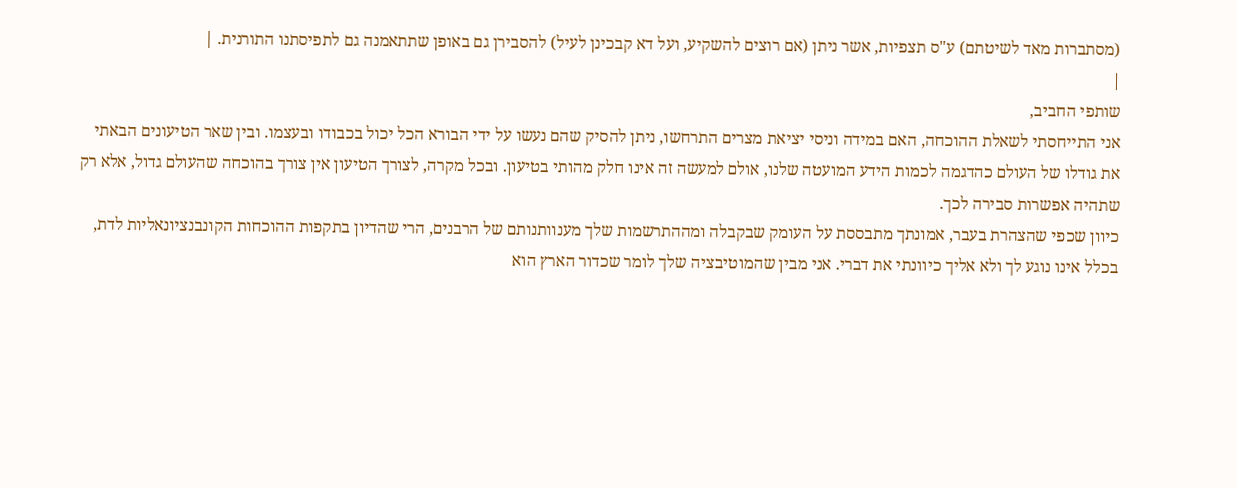(מסתברות מאד לשיטתם) ע"ס תצפיות, אשר ניתן (אם רוצים להשקיע, ועל דא קבכינן לעיל) להסבירן גם באופן שתתאמנה גם לתפיסתנו התורנית. |
|
שותפי החביב,
אני התייחסתי לשאלת ההוכחה, האם במידה וניסי יציאת מצרים התרחשו, ניתן להסיק שהם נעשו על ידי הבורא הכל יכול בכבודו ובעצמו. ובין שאר הטיעונים הבאתי את גודלו של העולם כהדגמה לכמות הידע המועטה שלנו, אולם למעשה זה אינו חלק מהותי בטיעון. ובכל מקרה, לצורך הטיעון אין צורך בהוכחה שהעולם גדול, אלא רק שתהיה אפשרות סבירה לכך.
כיוון שכפי שהצהרת בעבר, אמונתך מתבססת על העומק שבקבלה ומההתרשמות שלך מענוותנותם של הרבנים, הרי שהדיון בתקפות ההוכחות הקונבנציונאליות לדת, בכלל אינו נוגע לך ולא אליך כיוונתי את דברי. אני מבין שהמוטיבציה שלך לומר שכדור הארץ הוא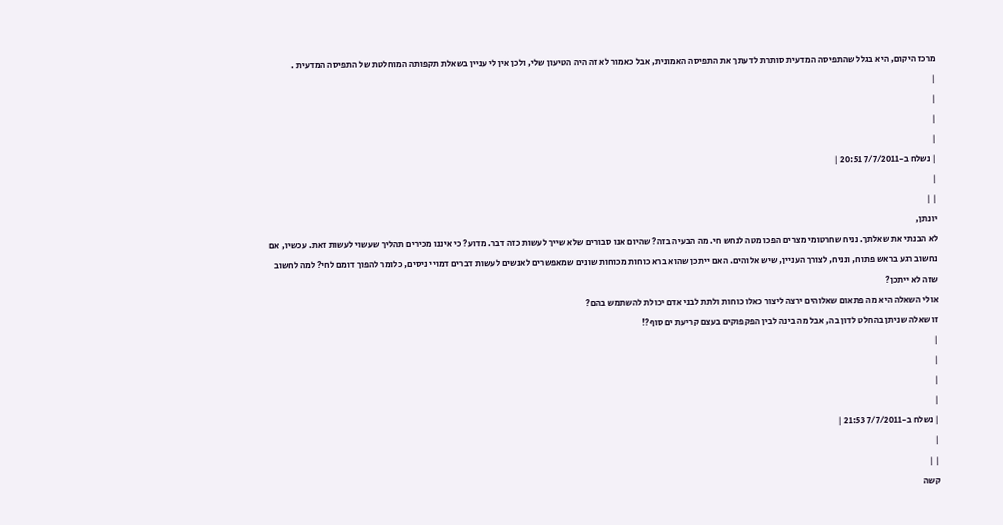מרכז היקום, היא בגלל שהתפיסה המדעית סותרת לדעתך את התפיסה האמונית, אבל כאמור לא זה היה הטיעון שלי, ולכן אין לי עניין בשאלת תקפותה המוחלטת של התפיסה המדעית .
|
|
|
|
| נשלח ב-7/7/2011 20:51 |
|
| |
יונתן,
לא הבנתי את שאלתך. נניח שחרטומי מצרים הפכו מטה לנחש חי. מה הבעיה בזה? שהיום אנו סבורים שלא שייך לעשות כזה דבר. מדוע? כי איננו מכירים תהליך שעשוי לעשות זאת. עכשיו, אם נחשוב רגע בראש פתוח, ונניח, לצורך העניין, שיש אלוהים. האם ייתכן שהוא ברא כוחות מכוחות שונים שמאפשרים לאנשים לעשות דברים דמויי ניסים, כלומר להפוך דומם לחי? למה לחשוב שזה לא ייתכן?
אולי השאלה היא מה פתאום שאלוהים ירצה ליצור כאלו כוחות ולתת לבני אדם יכולת להשתמש בהם?
זו שאלה שניתן בהחלט לדון בה, אבל מה בינה לבין הפקפוקים בעצם קריעת ים סוף?!
|
|
|
|
| נשלח ב-7/7/2011 21:53 |
|
| |
קשה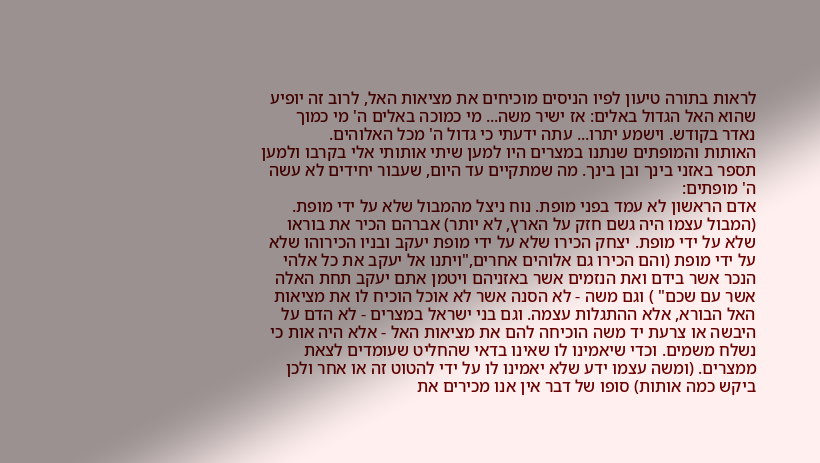לראות בתורה טיעון לפיו הניסים מוכיחים את מציאות האל, לרוב זה יופיע שהוא האל הגדול באלים: אז ישיר משה... מי כמוכה באלים ה' מי כמוך נאדר בקודש. וישמע יתרו... עתה ידעתי כי גדול ה' מכל האלוהים.
האותות והמופתים שנתנו במצרים היו למען שיתי אותותי אלי בקרבו ולמען תספר באזני בינך ובן בינך. מה שמתקיים עד היום, שעבור יחידים לא עשה ה' מופתים:
אדם הראשון לא עמד בפני מופת. נוח ניצל מהמבול שלא על ידי מופת. (המבול עצמו היה גשם חזק על הארץ, לא יותר) אברהם הכיר את בוראו שלא על ידי מופת. יצחק הכירו שלא על ידי מופת יעקב ובניו הכירוהו שלא על ידי מופת (והם הכירו גם אלוהים אחרים,"ויתנו אל יעקב את כל אלהי הנכר אשר בידם ואת הנזמים אשר באזניהם ויטמן אתם יעקב תחת האלה אשר עם שכם" ) וגם משה - לא הסנה אשר לא אוכל הוכיח לו את מציאות האל הבורא, אלא ההתגלות עצמה. וגם בני ישראל במצרים - לא הדם על היבשה או צרעת יד משה הוכיחה להם את מציאות האל - אלא היה אות כי נשלח משמים. וכדי שיאמינו לו שאינו בדאי שהחליט שעומדים לצאת ממצרים. (ומשה עצמו ידע שלא יאמינו לו על ידי להטוט זה או אחר ולכן ביקש כמה אותות) סופו של דבר אין אנו מכירים את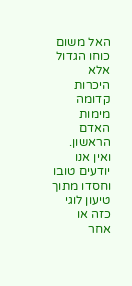האל משום כוחו הגדול אלא היכרות קדומה מימות האדם הראשון. ואין אנו יודעים טובו וחסדו מתוך טיעון לוגי כזה או אחר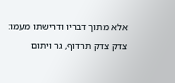אלא מתוך דבריו ודרישתו מעמו: צדק צדק תרדוף, גר ויתום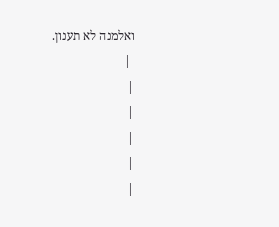ואלמנה לא תענון.
 |
|
|
|
|
|